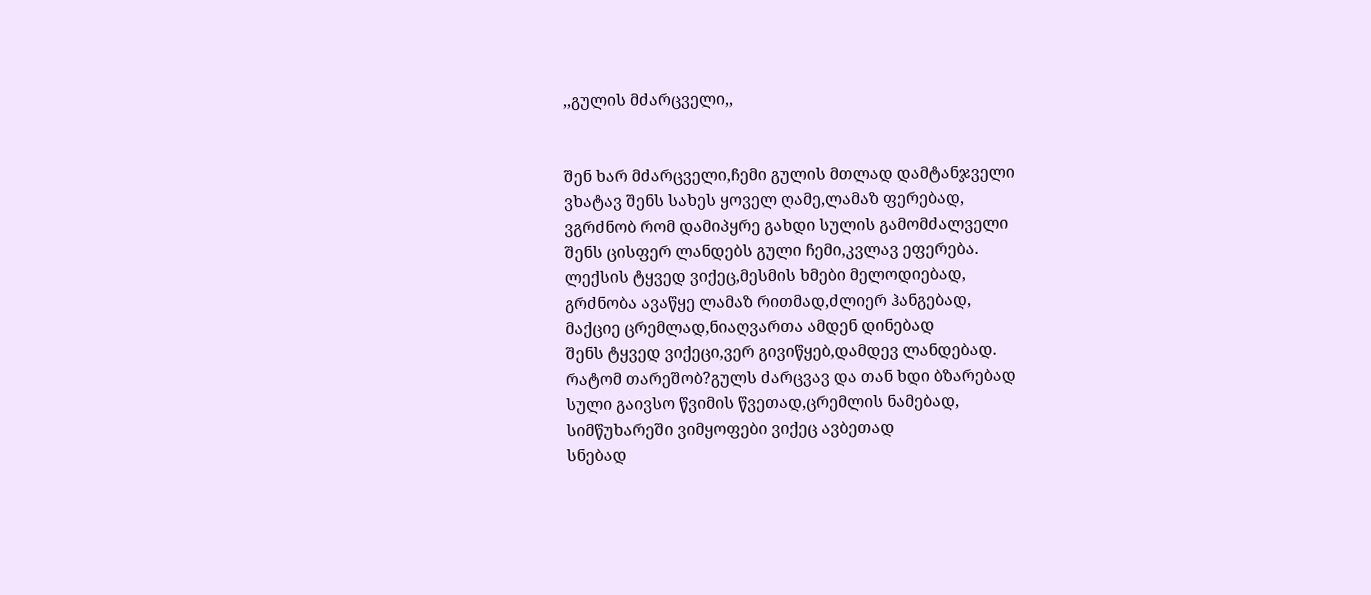,,გულის მძარცველი,,


შენ ხარ მძარცველი,ჩემი გულის მთლად დამტანჯველი
ვხატავ შენს სახეს ყოველ ღამე,ლამაზ ფერებად,
ვგრძნობ რომ დამიპყრე გახდი სულის გამომძალველი
შენს ცისფერ ლანდებს გული ჩემი,კვლავ ეფერება.
ლექსის ტყვედ ვიქეც,მესმის ხმები მელოდიებად,
გრძნობა ავაწყე ლამაზ რითმად,ძლიერ ჰანგებად,
მაქციე ცრემლად,ნიაღვართა ამდენ დინებად
შენს ტყვედ ვიქეცი,ვერ გივიწყებ,დამდევ ლანდებად.
რატომ თარეშობ?გულს ძარცვავ და თან ხდი ბზარებად
სული გაივსო წვიმის წვეთად,ცრემლის ნამებად,
სიმწუხარეში ვიმყოფები ვიქეც ავბეთად
სნებად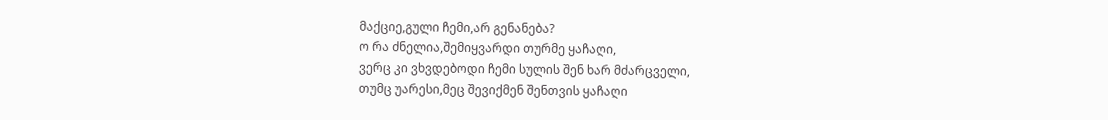მაქციე,გული ჩემი,არ გენანება?
ო რა ძნელია,შემიყვარდი თურმე ყაჩაღი,
ვერც კი ვხვდებოდი ჩემი სულის შენ ხარ მძარცველი,
თუმც უარესი,მეც შევიქმენ შენთვის ყაჩაღი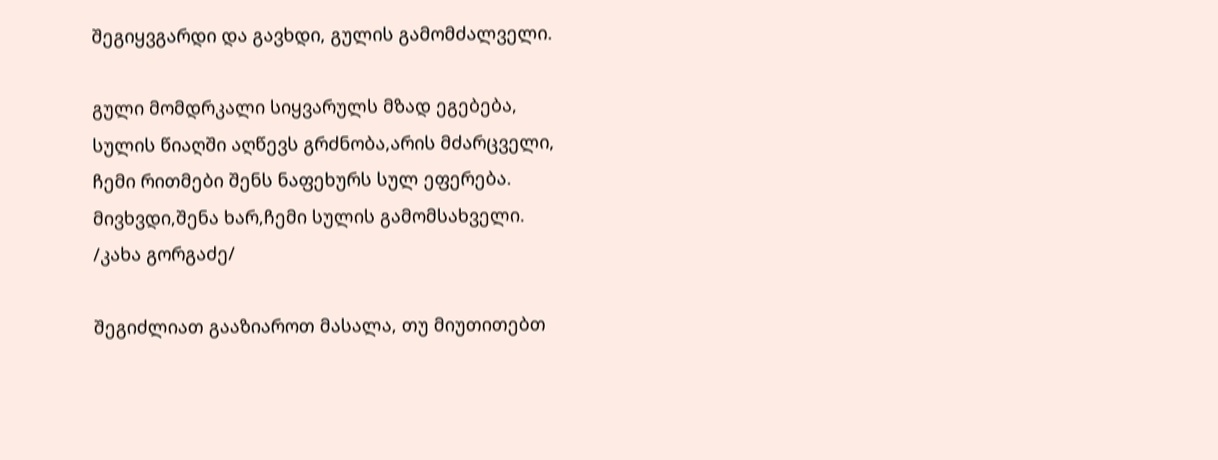შეგიყვგარდი და გავხდი, გულის გამომძალველი.

გული მომდრკალი სიყვარულს მზად ეგებება,
სულის წიაღში აღწევს გრძნობა,არის მძარცველი,
ჩემი რითმები შენს ნაფეხურს სულ ეფერება.
მივხვდი,შენა ხარ,ჩემი სულის გამომსახველი.
/კახა გორგაძე/

შეგიძლიათ გააზიაროთ მასალა, თუ მიუთითებთ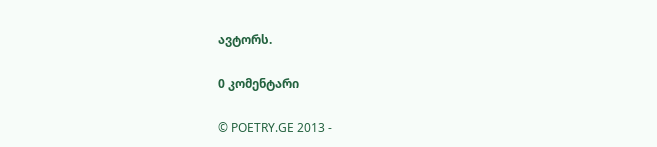ავტორს.

0 კომენტარი

© POETRY.GE 2013 -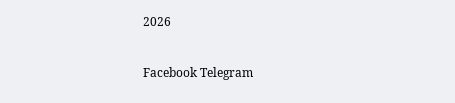2026

Facebook Telegram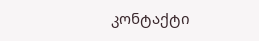კონტაქტი